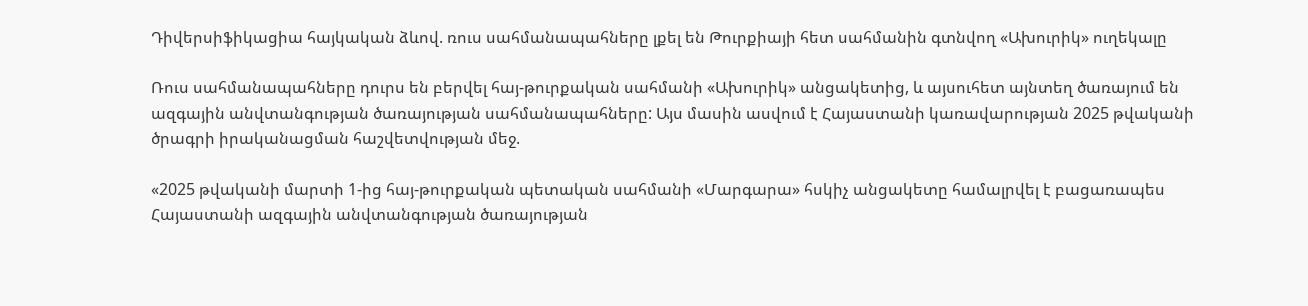Դիվերսիֆիկացիա հայկական ձևով. ռուս սահմանապահները լքել են Թուրքիայի հետ սահմանին գտնվող «Ախուրիկ» ուղեկալը

Ռուս սահմանապահները դուրս են բերվել հայ-թուրքական սահմանի «Ախուրիկ» անցակետից, և այսուհետ այնտեղ ծառայում են ազգային անվտանգության ծառայության սահմանապահները: Այս մասին ասվում է Հայաստանի կառավարության 2025 թվականի ծրագրի իրականացման հաշվետվության մեջ.

«2025 թվականի մարտի 1-ից հայ-թուրքական պետական սահմանի «Մարգարա» հսկիչ անցակետը համալրվել է բացառապես Հայաստանի ազգային անվտանգության ծառայության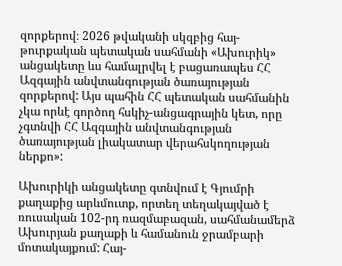զորքերով։ 2026 թվականի սկզբից հայ-թուրքական պետական սահմանի «Ախուրիկ» անցակետը ևս համալրվել է բացառապես ՀՀ Ազգային անվտանգության ծառայության զորքերով: Այս պահին ՀՀ պետական սահմանին չկա որևէ գործող հսկիչ-անցագրային կետ, որը չգտնվի ՀՀ Ազգային անվտանգության ծառայության լիակատար վերահսկողության ներքո»:

Ախուրիկի անցակետը գտնվում է Գյումրի քաղաքից արևմուտք, որտեղ տեղակայված է ռուսական 102-րդ ռազմաբազան, սահմանամերձ Ախուրյան քաղաքի և համանուն ջրամբարի մոտակայքում: Հայ-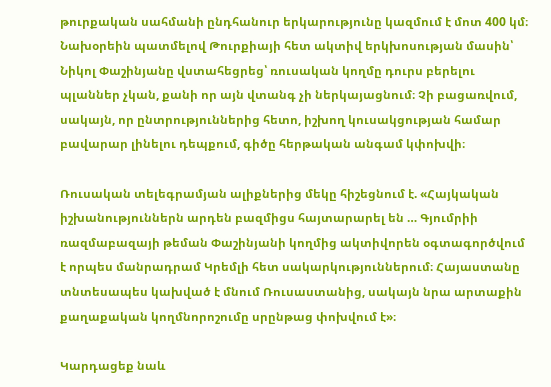թուրքական սահմանի ընդհանուր երկարությունը կազմում է մոտ 400 կմ։ Նախօրեին պատմելով Թուրքիայի հետ ակտիվ երկխոսության մասին՝ Նիկոլ Փաշինյանը վստահեցրեց՝ ռուսական կողմը դուրս բերելու պլաններ չկան, քանի որ այն վտանգ չի ներկայացնում։ Չի բացառվում, սակայն, որ ընտրություններից հետո, իշխող կուսակցության համար բավարար լինելու դեպքում, գիծը հերթական անգամ կփոխվի։

Ռուսական տելեգրամյան ալիքներից մեկը հիշեցնում է. «Հայկական իշխանություններն արդեն բազմիցս հայտարարել են … Գյումրիի ռազմաբազայի թեման Փաշինյանի կողմից ակտիվորեն օգտագործվում է որպես մանրադրամ Կրեմլի հետ սակարկություններում։ Հայաստանը տնտեսապես կախված է մնում Ռուսաստանից, սակայն նրա արտաքին քաղաքական կողմնորոշումը սրընթաց փոխվում է»։

Կարդացեք նաև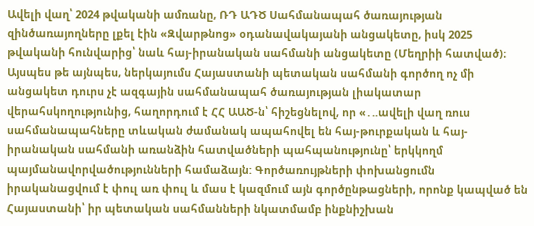Ավելի վաղ՝ 2024 թվականի ամռանը, ՌԴ ԱԴԾ Սահմանապահ ծառայության զինծառայողները լքել էին «Զվարթնոց» օդանավակայանի անցակետը, իսկ 2025 թվականի հունվարից՝ նաև հայ-իրանական սահմանի անցակետը (Մեղրիի հատված)։ Այսպես թե այնպես, ներկայումս Հայաստանի պետական սահմանի գործող ոչ մի անցակետ դուրս չէ ազգային սահմանապահ ծառայության լիակատար վերահսկողությունից, հաղորդում է ՀՀ ԱԱԾ-ն՝ հիշեցնելով, որ «․..ավելի վաղ ռուս սահմանապահները տևական ժամանակ ապահովել են հայ-թուրքական և հայ-իրանական սահմանի առանձին հատվածների պահպանությունը՝ երկկողմ պայմանավորվածությունների համաձայն: Գործառույթների փոխանցումն իրականացվում է փուլ առ փուլ և մաս է կազմում այն գործընթացների, որոնք կապված են Հայաստանի՝ իր պետական սահմանների նկատմամբ ինքնիշխան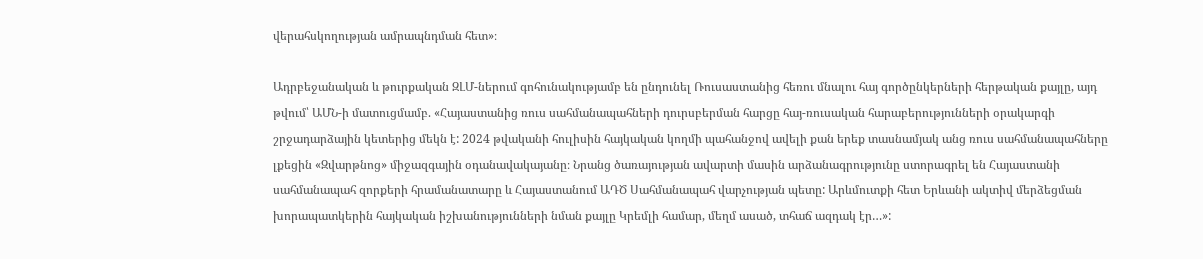վերահսկողության ամրապնդման հետ»։

Ադրբեջանական և թուրքական ԶԼՄ-ներում գոհունակությամբ են ընդունել Ռուսաստանից հեռու մնալու հայ գործընկերների հերթական քայլը, այդ թվում՝ ԱՄՆ-ի մատուցմամբ. «Հայաստանից ռուս սահմանապահների դուրսբերման հարցը հայ-ռուսական հարաբերությունների օրակարգի շրջադարձային կետերից մեկն է: 2024 թվականի հուլիսին հայկական կողմի պահանջով ավելի քան երեք տասնամյակ անց ռուս սահմանապահները լքեցին «Զվարթնոց» միջազգային օդանավակայանը։ Նրանց ծառայության ավարտի մասին արձանագրությունը ստորագրել են Հայաստանի սահմանապահ զորքերի հրամանատարը և Հայաստանում ԱԴԾ Սահմանապահ վարչության պետը: Արևմուտքի հետ Երևանի ակտիվ մերձեցման խորապատկերին հայկական իշխանությունների նման քայլը Կրեմլի համար, մեղմ ասած, տհաճ ազդակ էր…»: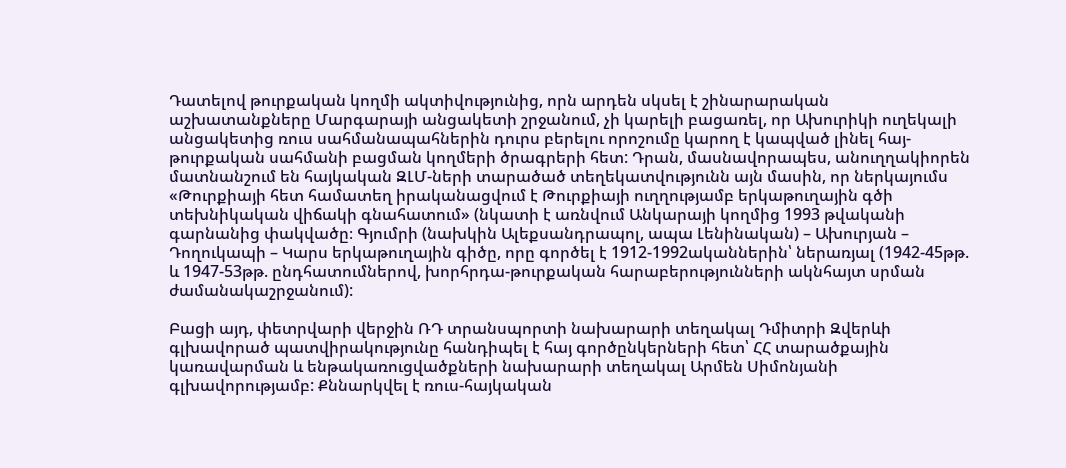Դատելով թուրքական կողմի ակտիվությունից, որն արդեն սկսել է շինարարական աշխատանքները Մարգարայի անցակետի շրջանում, չի կարելի բացառել, որ Ախուրիկի ուղեկալի անցակետից ռուս սահմանապահներին դուրս բերելու որոշումը կարող է կապված լինել հայ-թուրքական սահմանի բացման կողմերի ծրագրերի հետ: Դրան, մասնավորապես, անուղղակիորեն մատնանշում են հայկական ԶԼՄ-ների տարածած տեղեկատվությունն այն մասին, որ ներկայումս «Թուրքիայի հետ համատեղ իրականացվում է Թուրքիայի ուղղությամբ երկաթուղային գծի տեխնիկական վիճակի գնահատում» (նկատի է առնվում Անկարայի կողմից 1993 թվականի գարնանից փակվածը։ Գյումրի (նախկին Ալեքսանդրապոլ, ապա Լենինական) – Ախուրյան – Դողուկապի – Կարս երկաթուղային գիծը, որը գործել է 1912-1992ականներին՝ ներառյալ (1942-45թթ. և 1947-53թթ. ընդհատումներով, խորհրդա-թուրքական հարաբերությունների ակնհայտ սրման ժամանակաշրջանում):

Բացի այդ, փետրվարի վերջին ՌԴ տրանսպորտի նախարարի տեղակալ Դմիտրի Զվերևի գլխավորած պատվիրակությունը հանդիպել է հայ գործընկերների հետ՝ ՀՀ տարածքային կառավարման և ենթակառուցվածքների նախարարի տեղակալ Արմեն Սիմոնյանի գլխավորությամբ: Քննարկվել է ռուս-հայկական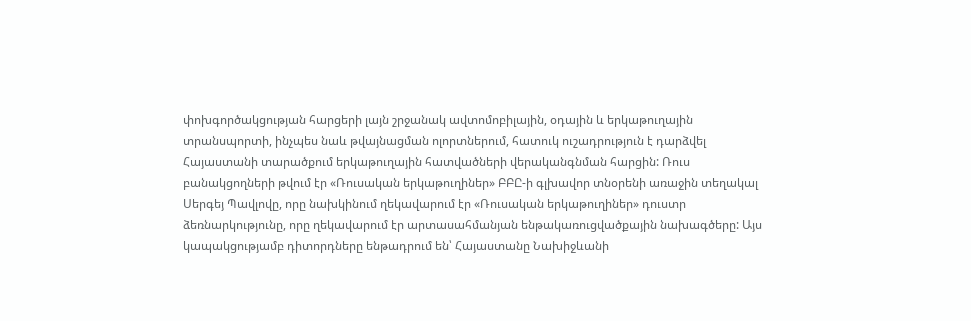փոխգործակցության հարցերի լայն շրջանակ ավտոմոբիլային, օդային և երկաթուղային տրանսպորտի, ինչպես նաև թվայնացման ոլորտներում, հատուկ ուշադրություն է դարձվել Հայաստանի տարածքում երկաթուղային հատվածների վերականգնման հարցին: Ռուս բանակցողների թվում էր «Ռուսական երկաթուղիներ» ԲԲԸ-ի գլխավոր տնօրենի առաջին տեղակալ Սերգեյ Պավլովը, որը նախկինում ղեկավարում էր «Ռուսական երկաթուղիներ» դուստր ձեռնարկությունը, որը ղեկավարում էր արտասահմանյան ենթակառուցվածքային նախագծերը: Այս կապակցությամբ դիտորդները ենթադրում են՝ Հայաստանը Նախիջևանի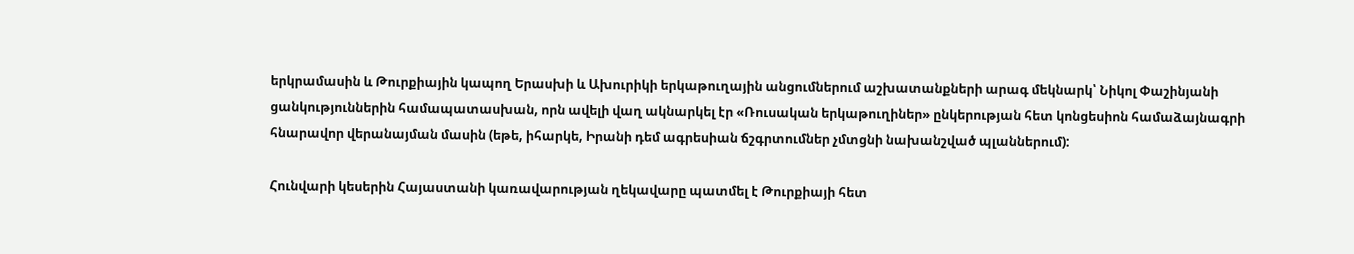երկրամասին և Թուրքիային կապող Երասխի և Ախուրիկի երկաթուղային անցումներում աշխատանքների արագ մեկնարկ՝ Նիկոլ Փաշինյանի ցանկություններին համապատասխան, որն ավելի վաղ ակնարկել էր «Ռուսական երկաթուղիներ» ընկերության հետ կոնցեսիոն համաձայնագրի հնարավոր վերանայման մասին (եթե, իհարկե, Իրանի դեմ ագրեսիան ճշգրտումներ չմտցնի նախանշված պլաններում):

Հունվարի կեսերին Հայաստանի կառավարության ղեկավարը պատմել է Թուրքիայի հետ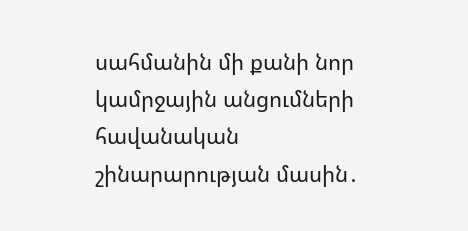սահմանին մի քանի նոր կամրջային անցումների հավանական շինարարության մասին․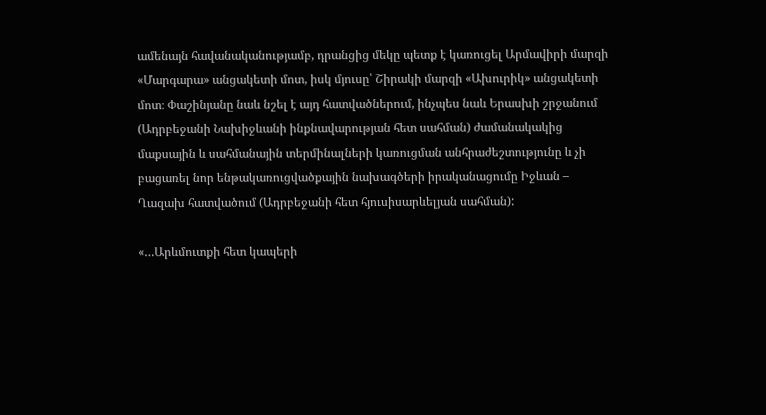ամենայն հավանականությամբ, դրանցից մեկը պետք է կառուցել Արմավիրի մարզի «Մարգարա» անցակետի մոտ, իսկ մյուսը՝ Շիրակի մարզի «Ախուրիկ» անցակետի մոտ։ Փաշինյանը նաև նշել է այդ հատվածներում, ինչպես նաև Երասխի շրջանում (Ադրբեջանի Նախիջևանի ինքնավարության հետ սահման) ժամանակակից մաքսային և սահմանային տերմինալների կառուցման անհրաժեշտությունը և չի բացառել նոր ենթակառուցվածքային նախագծերի իրականացումը Իջևան – Ղազախ հատվածում (Ադրբեջանի հետ հյուսիսարևելյան սահման):

«…Արևմուտքի հետ կապերի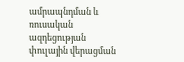ամրապնդման և ռուսական ազդեցության փուլային վերացման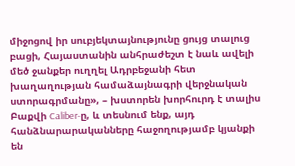միջոցով իր սուբյեկտայնությունը ցույց տալուց բացի, Հայաստանին անհրաժեշտ է նաև ավելի մեծ ջանքեր ուղղել Ադրբեջանի հետ խաղաղության համաձայնագրի վերջնական ստորագրմանը», – խստորեն խորհուրդ է տալիս Բաքվի Caliber-ը, և տեսնում ենք, այդ հանձնարարականները հաջողությամբ կյանքի են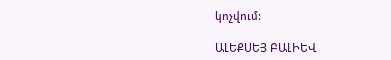կոչվում:

ԱԼԵՔՍԵՅ ԲԱԼԻԵՎ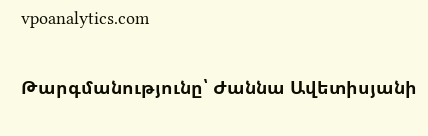vpoanalytics.com

Թարգմանությունը՝ Ժաննա Ավետիսյանի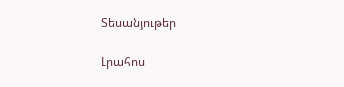Տեսանյութեր

Լրահոս